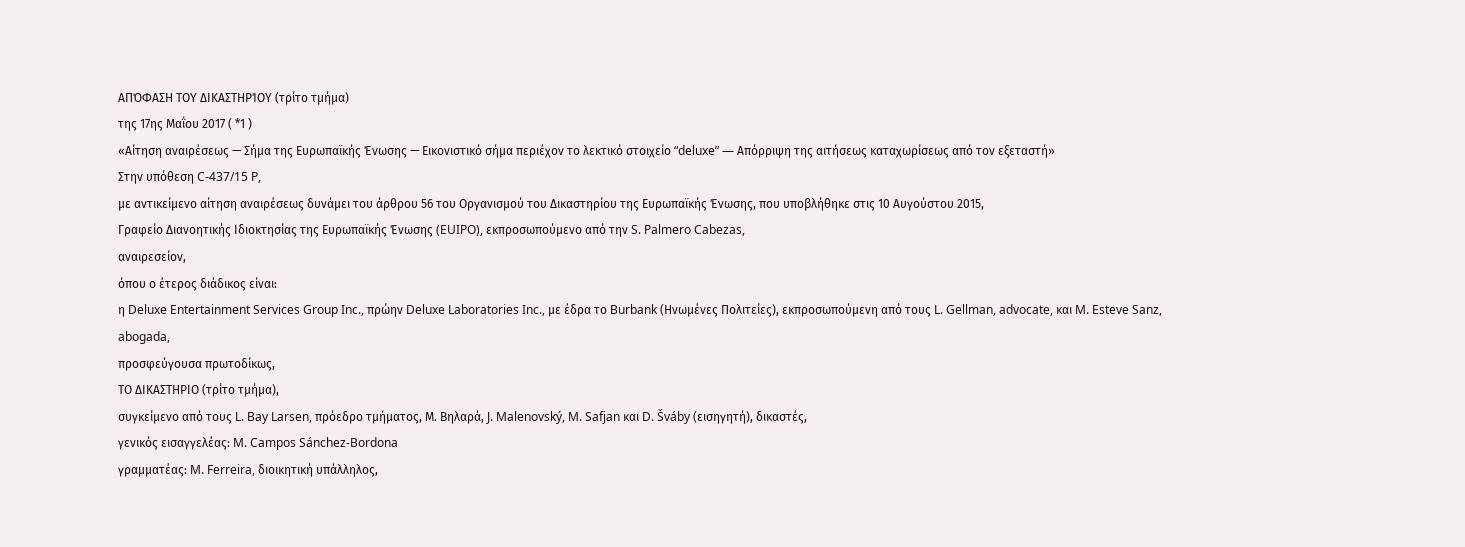ΑΠΌΦΑΣΗ ΤΟΥ ΔΙΚΑΣΤΗΡΊΟΥ (τρίτο τμήμα)
της 17ης Μαΐου 2017 ( *1 )
«Αίτηση αναιρέσεως — Σήμα της Ευρωπαϊκής Ένωσης — Εικονιστικό σήμα περιέχον το λεκτικό στοιχείο “deluxe” — Απόρριψη της αιτήσεως καταχωρίσεως από τον εξεταστή»
Στην υπόθεση C‑437/15 P,
με αντικείμενο αίτηση αναιρέσεως δυνάμει του άρθρου 56 του Οργανισμού του Δικαστηρίου της Ευρωπαϊκής Ένωσης, που υποβλήθηκε στις 10 Αυγούστου 2015,
Γραφείο Διανοητικής Ιδιοκτησίας της Ευρωπαϊκής Ένωσης (EUIPO), εκπροσωπούμενο από την S. Palmero Cabezas,
αναιρεσείον,
όπου ο έτερος διάδικος είναι:
η Deluxe Entertainment Services Group Inc., πρώην Deluxe Laboratories Inc., με έδρα το Burbank (Ηνωμένες Πολιτείες), εκπροσωπούμενη από τους L. Gellman, advocate, και M. Esteve Sanz, abogada,
προσφεύγουσα πρωτοδίκως,
ΤΟ ΔΙΚΑΣΤΗΡΙΟ (τρίτο τμήμα),
συγκείμενο από τους L. Bay Larsen, πρόεδρο τμήματος, Μ. Βηλαρά, J. Malenovský, M. Safjan και D. Šváby (εισηγητή), δικαστές,
γενικός εισαγγελέας: M. Campos Sánchez‑Bordona
γραμματέας: M. Ferreira, διοικητική υπάλληλος,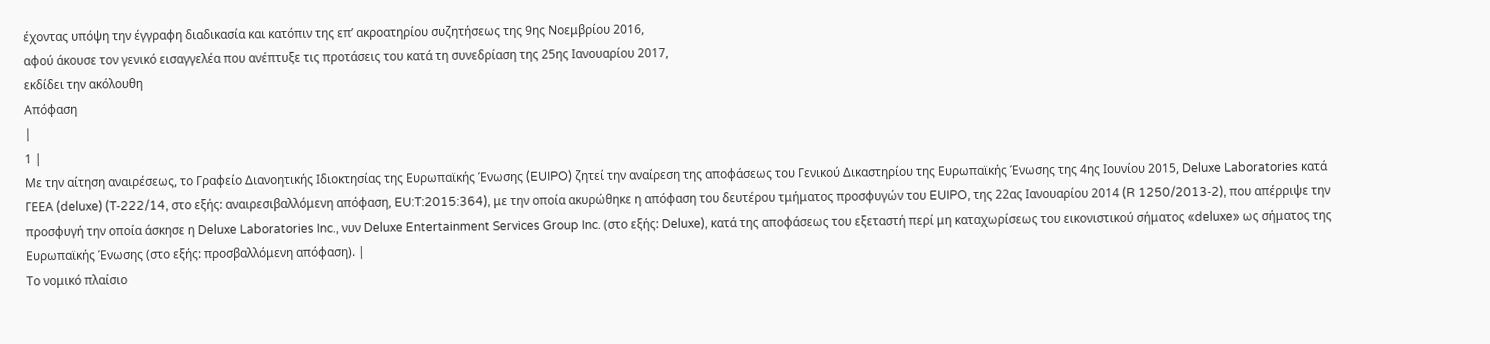έχοντας υπόψη την έγγραφη διαδικασία και κατόπιν της επ’ ακροατηρίου συζητήσεως της 9ης Νοεμβρίου 2016,
αφού άκουσε τον γενικό εισαγγελέα που ανέπτυξε τις προτάσεις του κατά τη συνεδρίαση της 25ης Ιανουαρίου 2017,
εκδίδει την ακόλουθη
Απόφαση
|
1 |
Με την αίτηση αναιρέσεως, το Γραφείο Διανοητικής Ιδιοκτησίας της Ευρωπαϊκής Ένωσης (EUIPO) ζητεί την αναίρεση της αποφάσεως του Γενικού Δικαστηρίου της Ευρωπαϊκής Ένωσης της 4ης Ιουνίου 2015, Deluxe Laboratories κατά ΓΕΕΑ (deluxe) (T‑222/14, στο εξής: αναιρεσιβαλλόμενη απόφαση, EU:T:2015:364), με την οποία ακυρώθηκε η απόφαση του δευτέρου τμήματος προσφυγών του EUIPO, της 22ας Ιανουαρίου 2014 (R 1250/2013‑2), που απέρριψε την προσφυγή την οποία άσκησε η Deluxe Laboratories Inc., νυν Deluxe Entertainment Services Group Inc. (στο εξής: Deluxe), κατά της αποφάσεως του εξεταστή περί μη καταχωρίσεως του εικονιστικού σήματος «deluxe» ως σήματος της Ευρωπαϊκής Ένωσης (στο εξής: προσβαλλόμενη απόφαση). |
Το νομικό πλαίσιο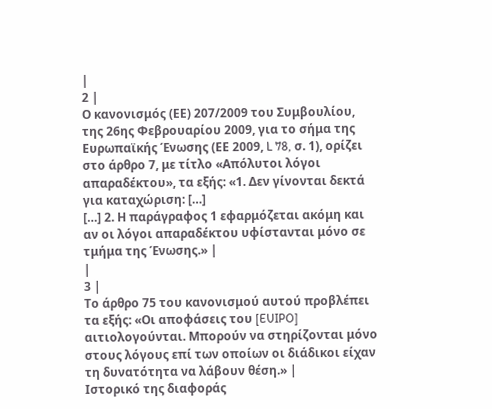|
2 |
Ο κανονισμός (ΕΕ) 207/2009 του Συμβουλίου, της 26ης Φεβρουαρίου 2009, για το σήμα της Ευρωπαϊκής Ένωσης (ΕΕ 2009, L 78, σ. 1), ορίζει στο άρθρο 7, με τίτλο «Απόλυτοι λόγοι απαραδέκτου», τα εξής: «1. Δεν γίνονται δεκτά για καταχώριση: […]
[…] 2. Η παράγραφος 1 εφαρμόζεται ακόμη και αν οι λόγοι απαραδέκτου υφίστανται μόνο σε τμήμα της Ένωσης.» |
|
3 |
Το άρθρο 75 του κανονισμού αυτού προβλέπει τα εξής: «Οι αποφάσεις του [EUIPO] αιτιολογούνται. Μπορούν να στηρίζονται μόνο στους λόγους επί των οποίων οι διάδικοι είχαν τη δυνατότητα να λάβουν θέση.» |
Ιστορικό της διαφοράς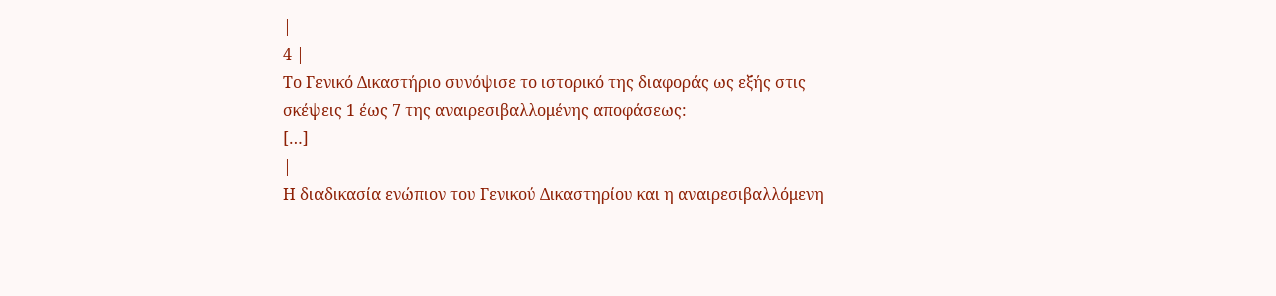|
4 |
Το Γενικό Δικαστήριο συνόψισε το ιστορικό της διαφοράς ως εξής στις σκέψεις 1 έως 7 της αναιρεσιβαλλομένης αποφάσεως:
[…]
|
Η διαδικασία ενώπιον του Γενικού Δικαστηρίου και η αναιρεσιβαλλόμενη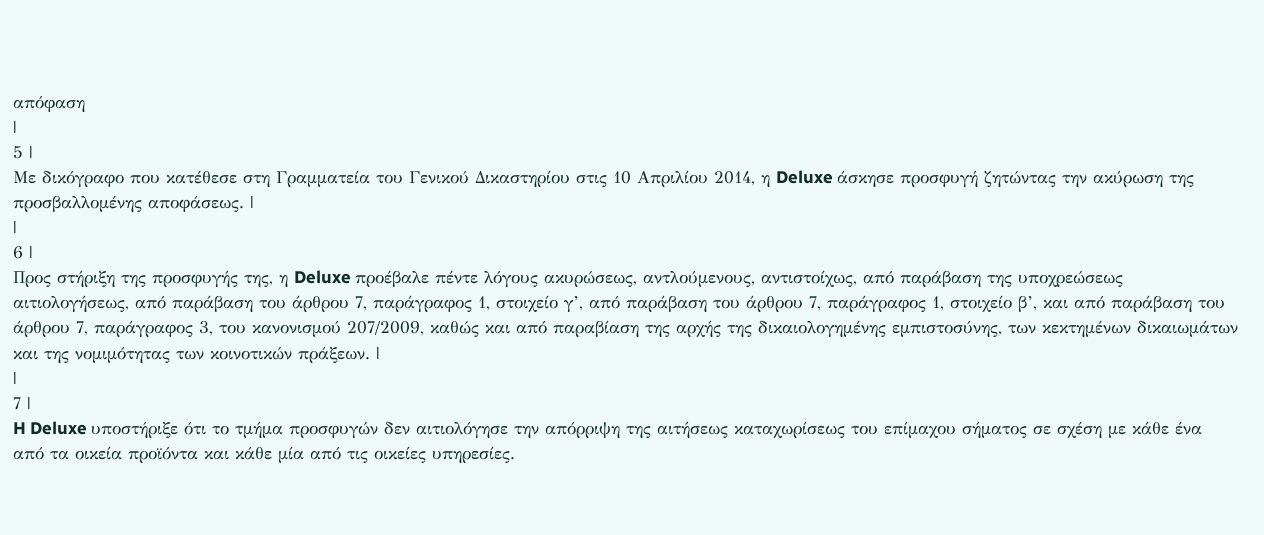απόφαση
|
5 |
Με δικόγραφο που κατέθεσε στη Γραμματεία του Γενικού Δικαστηρίου στις 10 Απριλίου 2014, η Deluxe άσκησε προσφυγή ζητώντας την ακύρωση της προσβαλλομένης αποφάσεως. |
|
6 |
Προς στήριξη της προσφυγής της, η Deluxe προέβαλε πέντε λόγους ακυρώσεως, αντλούμενους, αντιστοίχως, από παράβαση της υποχρεώσεως αιτιολογήσεως, από παράβαση του άρθρου 7, παράγραφος 1, στοιχείο γ’, από παράβαση του άρθρου 7, παράγραφος 1, στοιχείο β’, και από παράβαση του άρθρου 7, παράγραφος 3, του κανονισμού 207/2009, καθώς και από παραβίαση της αρχής της δικαιολογημένης εμπιστοσύνης, των κεκτημένων δικαιωμάτων και της νομιμότητας των κοινοτικών πράξεων. |
|
7 |
H Deluxe υποστήριξε ότι το τμήμα προσφυγών δεν αιτιολόγησε την απόρριψη της αιτήσεως καταχωρίσεως του επίμαχου σήματος σε σχέση με κάθε ένα από τα οικεία προϊόντα και κάθε μία από τις οικείες υπηρεσίες.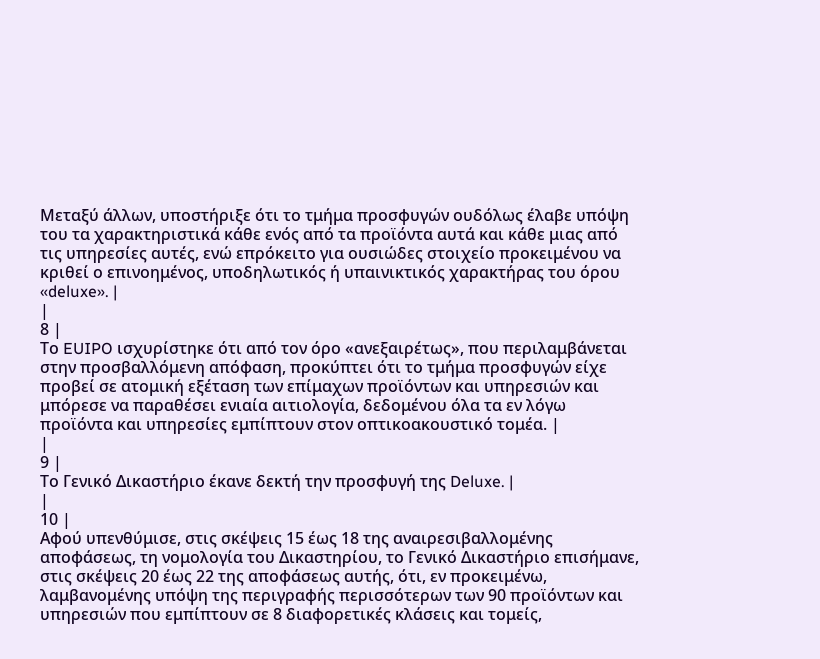Μεταξύ άλλων, υποστήριξε ότι το τμήμα προσφυγών ουδόλως έλαβε υπόψη του τα χαρακτηριστικά κάθε ενός από τα προϊόντα αυτά και κάθε μιας από τις υπηρεσίες αυτές, ενώ επρόκειτο για ουσιώδες στοιχείο προκειμένου να κριθεί ο επινοημένος, υποδηλωτικός ή υπαινικτικός χαρακτήρας του όρου «deluxe». |
|
8 |
Το EUIPO ισχυρίστηκε ότι από τον όρο «ανεξαιρέτως», που περιλαμβάνεται στην προσβαλλόμενη απόφαση, προκύπτει ότι το τμήμα προσφυγών είχε προβεί σε ατομική εξέταση των επίμαχων προϊόντων και υπηρεσιών και μπόρεσε να παραθέσει ενιαία αιτιολογία, δεδομένου όλα τα εν λόγω προϊόντα και υπηρεσίες εμπίπτουν στον οπτικοακουστικό τομέα. |
|
9 |
Το Γενικό Δικαστήριο έκανε δεκτή την προσφυγή της Deluxe. |
|
10 |
Αφού υπενθύμισε, στις σκέψεις 15 έως 18 της αναιρεσιβαλλομένης αποφάσεως, τη νομολογία του Δικαστηρίου, το Γενικό Δικαστήριο επισήμανε, στις σκέψεις 20 έως 22 της αποφάσεως αυτής, ότι, εν προκειμένω, λαμβανομένης υπόψη της περιγραφής περισσότερων των 90 προϊόντων και υπηρεσιών που εμπίπτουν σε 8 διαφορετικές κλάσεις και τομείς,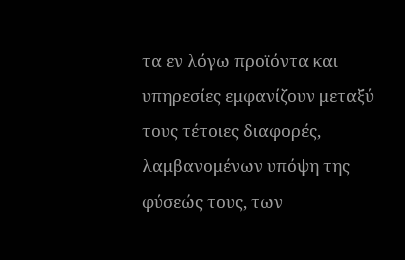τα εν λόγω προϊόντα και υπηρεσίες εμφανίζουν μεταξύ τους τέτοιες διαφορές, λαμβανομένων υπόψη της φύσεώς τους, των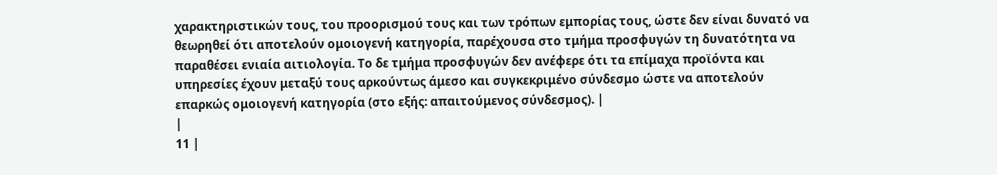χαρακτηριστικών τους, του προορισμού τους και των τρόπων εμπορίας τους, ώστε δεν είναι δυνατό να θεωρηθεί ότι αποτελούν ομοιογενή κατηγορία, παρέχουσα στο τμήμα προσφυγών τη δυνατότητα να παραθέσει ενιαία αιτιολογία. Το δε τμήμα προσφυγών δεν ανέφερε ότι τα επίμαχα προϊόντα και υπηρεσίες έχουν μεταξύ τους αρκούντως άμεσο και συγκεκριμένο σύνδεσμο ώστε να αποτελούν επαρκώς ομοιογενή κατηγορία (στο εξής: απαιτούμενος σύνδεσμος). |
|
11 |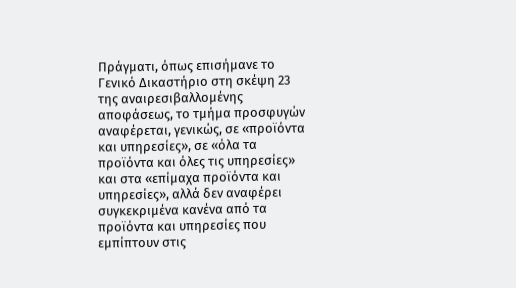Πράγματι, όπως επισήμανε το Γενικό Δικαστήριο στη σκέψη 23 της αναιρεσιβαλλομένης αποφάσεως, το τμήμα προσφυγών αναφέρεται, γενικώς, σε «προϊόντα και υπηρεσίες», σε «όλα τα προϊόντα και όλες τις υπηρεσίες» και στα «επίμαχα προϊόντα και υπηρεσίες», αλλά δεν αναφέρει συγκεκριμένα κανένα από τα προϊόντα και υπηρεσίες που εμπίπτουν στις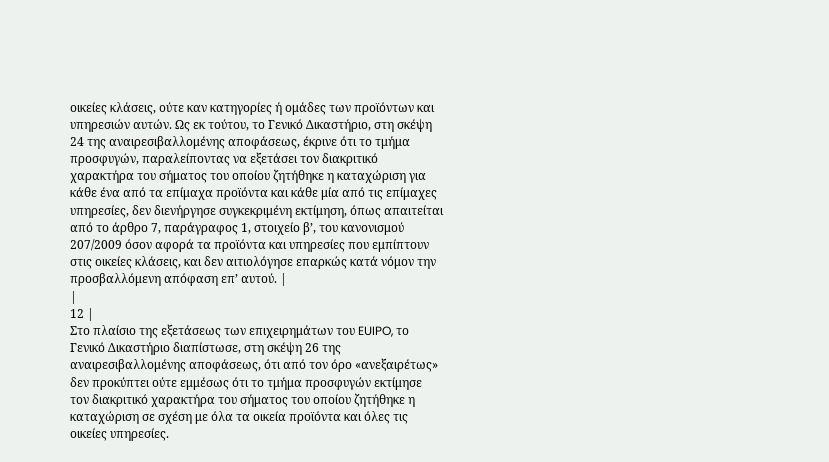οικείες κλάσεις, ούτε καν κατηγορίες ή ομάδες των προϊόντων και υπηρεσιών αυτών. Ως εκ τούτου, το Γενικό Δικαστήριο, στη σκέψη 24 της αναιρεσιβαλλομένης αποφάσεως, έκρινε ότι το τμήμα προσφυγών, παραλείποντας να εξετάσει τον διακριτικό χαρακτήρα του σήματος του οποίου ζητήθηκε η καταχώριση για κάθε ένα από τα επίμαχα προϊόντα και κάθε μία από τις επίμαχες υπηρεσίες, δεν διενήργησε συγκεκριμένη εκτίμηση, όπως απαιτείται από το άρθρο 7, παράγραφος 1, στοιχείο β’, του κανονισμού 207/2009 όσον αφορά τα προϊόντα και υπηρεσίες που εμπίπτουν στις οικείες κλάσεις, και δεν αιτιολόγησε επαρκώς κατά νόμον την προσβαλλόμενη απόφαση επ’ αυτού. |
|
12 |
Στο πλαίσιο της εξετάσεως των επιχειρημάτων του EUIPO, το Γενικό Δικαστήριο διαπίστωσε, στη σκέψη 26 της αναιρεσιβαλλομένης αποφάσεως, ότι από τον όρο «ανεξαιρέτως» δεν προκύπτει ούτε εμμέσως ότι το τμήμα προσφυγών εκτίμησε τον διακριτικό χαρακτήρα του σήματος του οποίου ζητήθηκε η καταχώριση σε σχέση με όλα τα οικεία προϊόντα και όλες τις οικείες υπηρεσίες.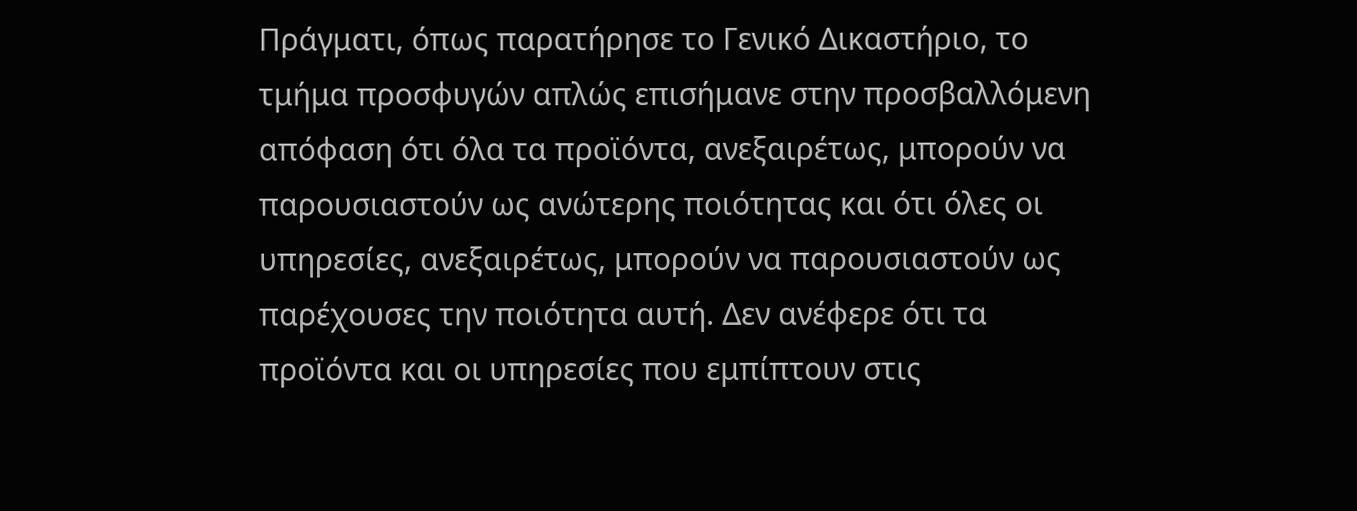Πράγματι, όπως παρατήρησε το Γενικό Δικαστήριο, το τμήμα προσφυγών απλώς επισήμανε στην προσβαλλόμενη απόφαση ότι όλα τα προϊόντα, ανεξαιρέτως, μπορούν να παρουσιαστούν ως ανώτερης ποιότητας και ότι όλες οι υπηρεσίες, ανεξαιρέτως, μπορούν να παρουσιαστούν ως παρέχουσες την ποιότητα αυτή. Δεν ανέφερε ότι τα προϊόντα και οι υπηρεσίες που εμπίπτουν στις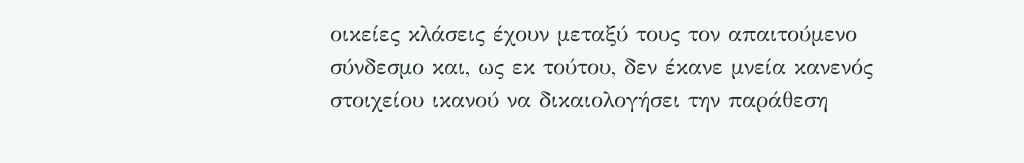οικείες κλάσεις έχουν μεταξύ τους τον απαιτούμενο σύνδεσμο και, ως εκ τούτου, δεν έκανε μνεία κανενός στοιχείου ικανού να δικαιολογήσει την παράθεση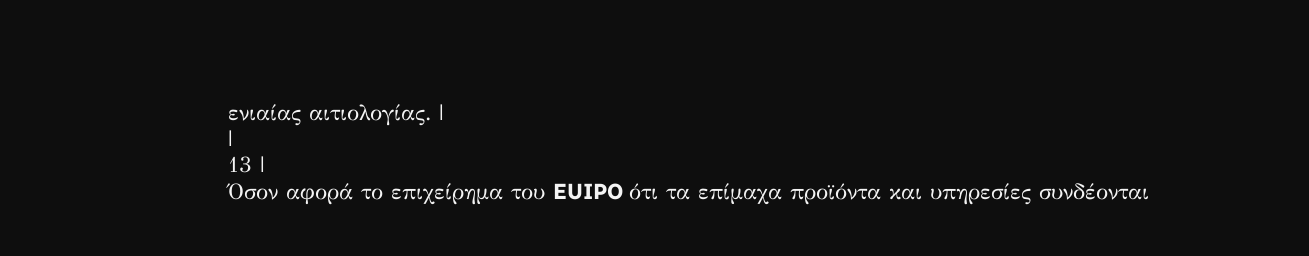ενιαίας αιτιολογίας. |
|
13 |
Όσον αφορά το επιχείρημα του EUIPO ότι τα επίμαχα προϊόντα και υπηρεσίες συνδέονται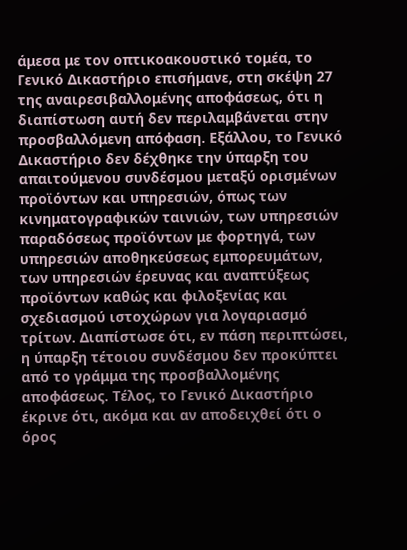άμεσα με τον οπτικοακουστικό τομέα, το Γενικό Δικαστήριο επισήμανε, στη σκέψη 27 της αναιρεσιβαλλομένης αποφάσεως, ότι η διαπίστωση αυτή δεν περιλαμβάνεται στην προσβαλλόμενη απόφαση. Εξάλλου, το Γενικό Δικαστήριο δεν δέχθηκε την ύπαρξη του απαιτούμενου συνδέσμου μεταξύ ορισμένων προϊόντων και υπηρεσιών, όπως των κινηματογραφικών ταινιών, των υπηρεσιών παραδόσεως προϊόντων με φορτηγά, των υπηρεσιών αποθηκεύσεως εμπορευμάτων, των υπηρεσιών έρευνας και αναπτύξεως προϊόντων καθώς και φιλοξενίας και σχεδιασμού ιστοχώρων για λογαριασμό τρίτων. Διαπίστωσε ότι, εν πάση περιπτώσει, η ύπαρξη τέτοιου συνδέσμου δεν προκύπτει από το γράμμα της προσβαλλομένης αποφάσεως. Τέλος, το Γενικό Δικαστήριο έκρινε ότι, ακόμα και αν αποδειχθεί ότι ο όρος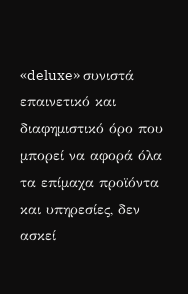«deluxe» συνιστά επαινετικό και διαφημιστικό όρο που μπορεί να αφορά όλα τα επίμαχα προϊόντα και υπηρεσίες, δεν ασκεί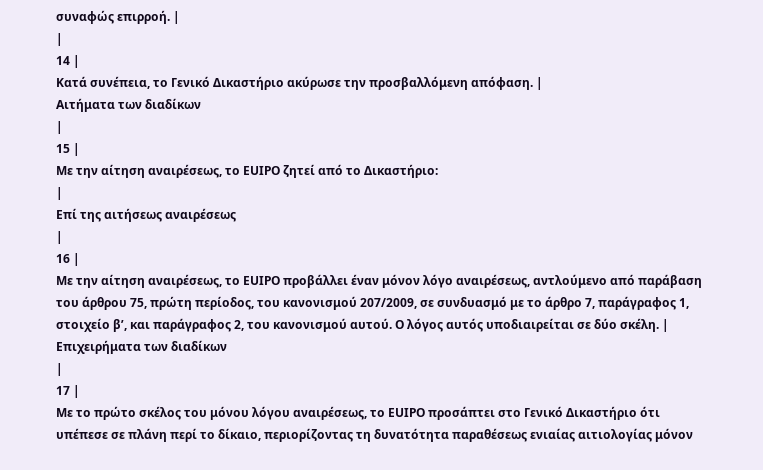συναφώς επιρροή. |
|
14 |
Κατά συνέπεια, το Γενικό Δικαστήριο ακύρωσε την προσβαλλόμενη απόφαση. |
Αιτήματα των διαδίκων
|
15 |
Με την αίτηση αναιρέσεως, το EUIPO ζητεί από το Δικαστήριο:
|
Επί της αιτήσεως αναιρέσεως
|
16 |
Με την αίτηση αναιρέσεως, το EUIPO προβάλλει έναν μόνον λόγο αναιρέσεως, αντλούμενο από παράβαση του άρθρου 75, πρώτη περίοδος, του κανονισμού 207/2009, σε συνδυασμό με το άρθρο 7, παράγραφος 1, στοιχείο β’, και παράγραφος 2, του κανονισμού αυτού. Ο λόγος αυτός υποδιαιρείται σε δύο σκέλη. |
Επιχειρήματα των διαδίκων
|
17 |
Με το πρώτο σκέλος του μόνου λόγου αναιρέσεως, το EUIPO προσάπτει στο Γενικό Δικαστήριο ότι υπέπεσε σε πλάνη περί το δίκαιο, περιορίζοντας τη δυνατότητα παραθέσεως ενιαίας αιτιολογίας μόνον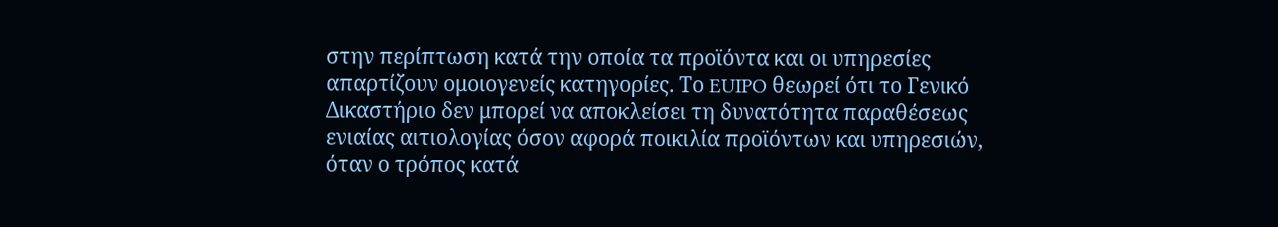στην περίπτωση κατά την οποία τα προϊόντα και οι υπηρεσίες απαρτίζουν ομοιογενείς κατηγορίες. Το EUIPO θεωρεί ότι το Γενικό Δικαστήριο δεν μπορεί να αποκλείσει τη δυνατότητα παραθέσεως ενιαίας αιτιολογίας όσον αφορά ποικιλία προϊόντων και υπηρεσιών, όταν ο τρόπος κατά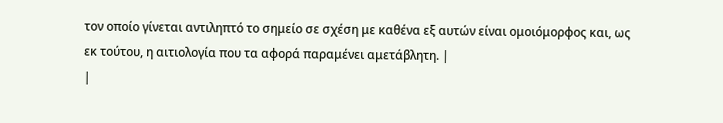τον οποίο γίνεται αντιληπτό το σημείο σε σχέση με καθένα εξ αυτών είναι ομοιόμορφος και, ως εκ τούτου, η αιτιολογία που τα αφορά παραμένει αμετάβλητη. |
|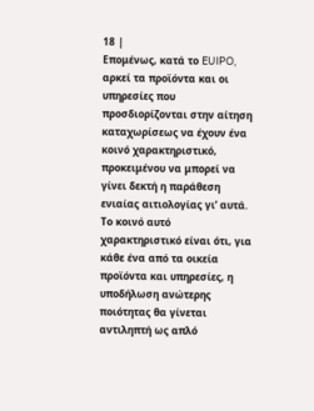18 |
Επομένως, κατά το EUIPO, αρκεί τα προϊόντα και οι υπηρεσίες που προσδιορίζονται στην αίτηση καταχωρίσεως να έχουν ένα κοινό χαρακτηριστικό, προκειμένου να μπορεί να γίνει δεκτή η παράθεση ενιαίας αιτιολογίας γι’ αυτά. Το κοινό αυτό χαρακτηριστικό είναι ότι, για κάθε ένα από τα οικεία προϊόντα και υπηρεσίες, η υποδήλωση ανώτερης ποιότητας θα γίνεται αντιληπτή ως απλό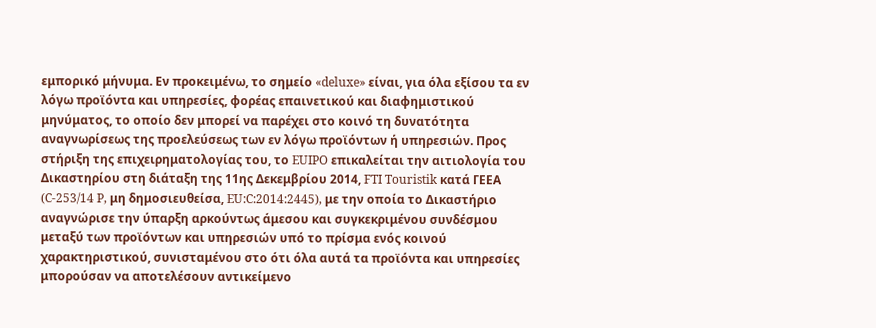εμπορικό μήνυμα. Εν προκειμένω, το σημείο «deluxe» είναι, για όλα εξίσου τα εν λόγω προϊόντα και υπηρεσίες, φορέας επαινετικού και διαφημιστικού μηνύματος, το οποίο δεν μπορεί να παρέχει στο κοινό τη δυνατότητα αναγνωρίσεως της προελεύσεως των εν λόγω προϊόντων ή υπηρεσιών. Προς στήριξη της επιχειρηματολογίας του, το EUIPO επικαλείται την αιτιολογία του Δικαστηρίου στη διάταξη της 11ης Δεκεμβρίου 2014, FTI Touristik κατά ΓΕΕΑ (C‑253/14 P, μη δημοσιευθείσα, EU:C:2014:2445), με την οποία το Δικαστήριο αναγνώρισε την ύπαρξη αρκούντως άμεσου και συγκεκριμένου συνδέσμου μεταξύ των προϊόντων και υπηρεσιών υπό το πρίσμα ενός κοινού χαρακτηριστικού, συνισταμένου στο ότι όλα αυτά τα προϊόντα και υπηρεσίες μπορούσαν να αποτελέσουν αντικείμενο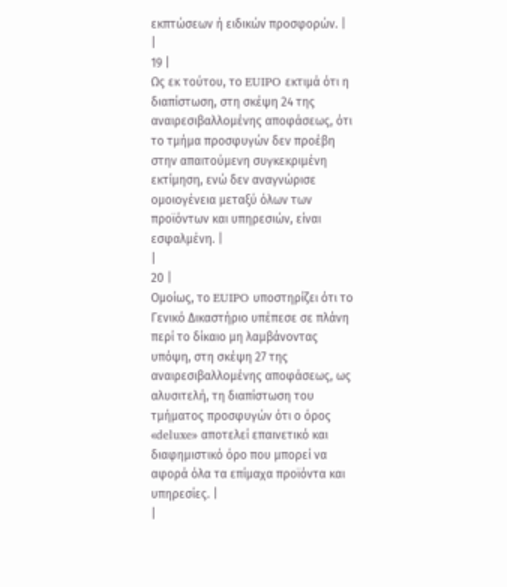εκπτώσεων ή ειδικών προσφορών. |
|
19 |
Ως εκ τούτου, το EUIPO εκτιμά ότι η διαπίστωση, στη σκέψη 24 της αναιρεσιβαλλομένης αποφάσεως, ότι το τμήμα προσφυγών δεν προέβη στην απαιτούμενη συγκεκριμένη εκτίμηση, ενώ δεν αναγνώρισε ομοιογένεια μεταξύ όλων των προϊόντων και υπηρεσιών, είναι εσφαλμένη. |
|
20 |
Ομοίως, το EUIPO υποστηρίζει ότι το Γενικό Δικαστήριο υπέπεσε σε πλάνη περί το δίκαιο μη λαμβάνοντας υπόψη, στη σκέψη 27 της αναιρεσιβαλλομένης αποφάσεως, ως αλυσιτελή, τη διαπίστωση του τμήματος προσφυγών ότι ο όρος «deluxe» αποτελεί επαινετικό και διαφημιστικό όρο που μπορεί να αφορά όλα τα επίμαχα προϊόντα και υπηρεσίες. |
|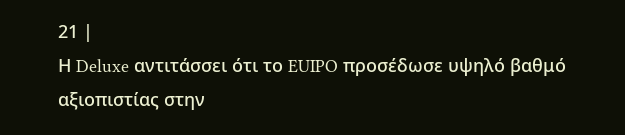21 |
Η Deluxe αντιτάσσει ότι το EUIPO προσέδωσε υψηλό βαθμό αξιοπιστίας στην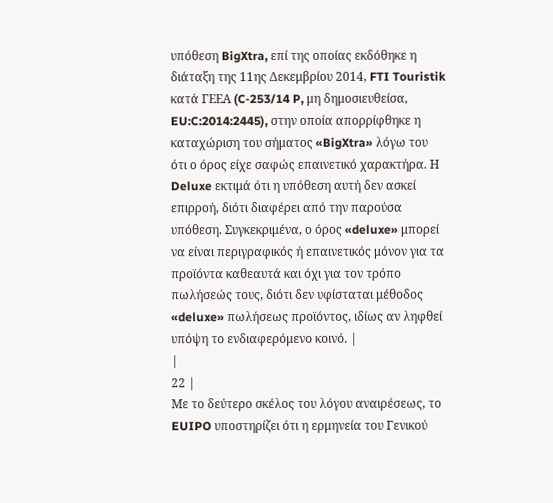υπόθεση BigXtra, επί της οποίας εκδόθηκε η διάταξη της 11ης Δεκεμβρίου 2014, FTI Touristik κατά ΓΕΕΑ (C‑253/14 P, μη δημοσιευθείσα, EU:C:2014:2445), στην οποία απορρίφθηκε η καταχώριση του σήματος «BigXtra» λόγω του ότι ο όρος είχε σαφώς επαινετικό χαρακτήρα. Η Deluxe εκτιμά ότι η υπόθεση αυτή δεν ασκεί επιρροή, διότι διαφέρει από την παρούσα υπόθεση. Συγκεκριμένα, ο όρος «deluxe» μπορεί να είναι περιγραφικός ή επαινετικός μόνον για τα προϊόντα καθεαυτά και όχι για τον τρόπο πωλήσεώς τους, διότι δεν υφίσταται μέθοδος «deluxe» πωλήσεως προϊόντος, ιδίως αν ληφθεί υπόψη το ενδιαφερόμενο κοινό. |
|
22 |
Με το δεύτερο σκέλος του λόγου αναιρέσεως, το EUIPO υποστηρίζει ότι η ερμηνεία του Γενικού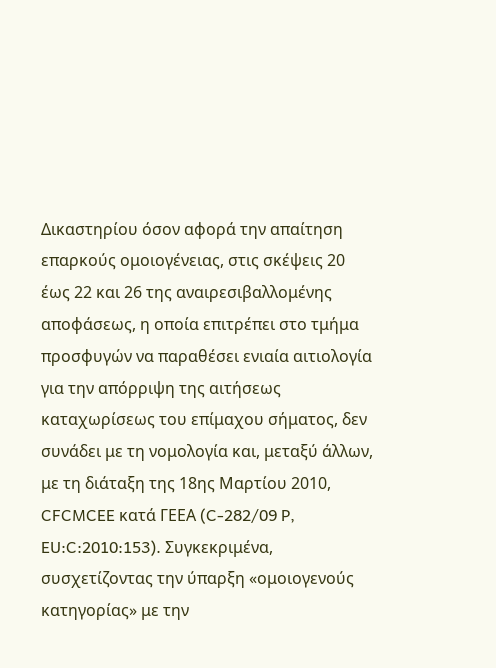Δικαστηρίου όσον αφορά την απαίτηση επαρκούς ομοιογένειας, στις σκέψεις 20 έως 22 και 26 της αναιρεσιβαλλομένης αποφάσεως, η οποία επιτρέπει στο τμήμα προσφυγών να παραθέσει ενιαία αιτιολογία για την απόρριψη της αιτήσεως καταχωρίσεως του επίμαχου σήματος, δεν συνάδει με τη νομολογία και, μεταξύ άλλων, με τη διάταξη της 18ης Μαρτίου 2010, CFCMCEE κατά ΓΕΕΑ (C‑282/09 P, EU:C:2010:153). Συγκεκριμένα, συσχετίζοντας την ύπαρξη «ομοιογενούς κατηγορίας» με την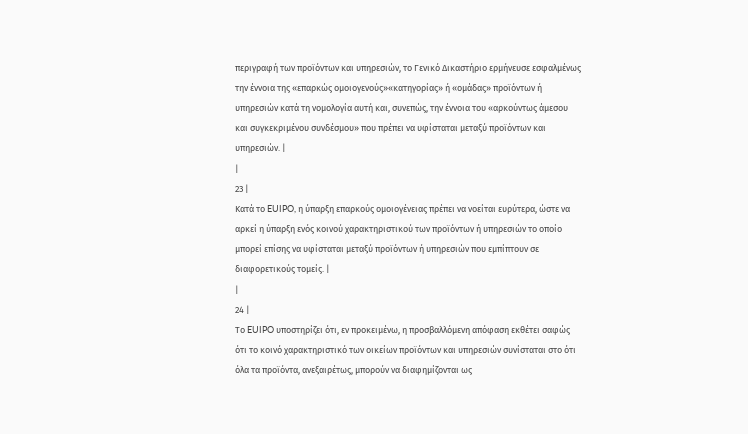περιγραφή των προϊόντων και υπηρεσιών, το Γενικό Δικαστήριο ερμήνευσε εσφαλμένως την έννοια της «επαρκώς ομοιογενούς»«κατηγορίας» ή «ομάδας» προϊόντων ή υπηρεσιών κατά τη νομολογία αυτή και, συνεπώς, την έννοια του «αρκούντως άμεσου και συγκεκριμένου συνδέσμου» που πρέπει να υφίσταται μεταξύ προϊόντων και υπηρεσιών. |
|
23 |
Κατά το EUIPO, η ύπαρξη επαρκούς ομοιογένειας πρέπει να νοείται ευρύτερα, ώστε να αρκεί η ύπαρξη ενός κοινού χαρακτηριστικού των προϊόντων ή υπηρεσιών το οποίο μπορεί επίσης να υφίσταται μεταξύ προϊόντων ή υπηρεσιών που εμπίπτουν σε διαφορετικούς τομείς. |
|
24 |
Το EUIPO υποστηρίζει ότι, εν προκειμένω, η προσβαλλόμενη απόφαση εκθέτει σαφώς ότι το κοινό χαρακτηριστικό των οικείων προϊόντων και υπηρεσιών συνίσταται στο ότι όλα τα προϊόντα, ανεξαιρέτως, μπορούν να διαφημίζονται ως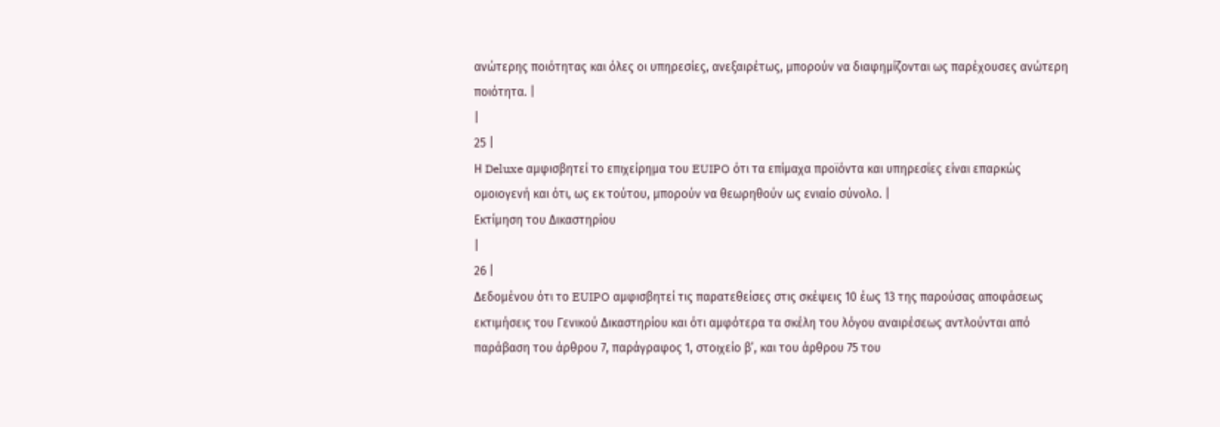ανώτερης ποιότητας και όλες οι υπηρεσίες, ανεξαιρέτως, μπορούν να διαφημίζονται ως παρέχουσες ανώτερη ποιότητα. |
|
25 |
Η Deluxe αμφισβητεί το επιχείρημα του EUIPO ότι τα επίμαχα προϊόντα και υπηρεσίες είναι επαρκώς ομοιογενή και ότι, ως εκ τούτου, μπορούν να θεωρηθούν ως ενιαίο σύνολο. |
Εκτίμηση του Δικαστηρίου
|
26 |
Δεδομένου ότι το EUIPO αμφισβητεί τις παρατεθείσες στις σκέψεις 10 έως 13 της παρούσας αποφάσεως εκτιμήσεις του Γενικού Δικαστηρίου και ότι αμφότερα τα σκέλη του λόγου αναιρέσεως αντλούνται από παράβαση του άρθρου 7, παράγραφος 1, στοιχείο β’, και του άρθρου 75 του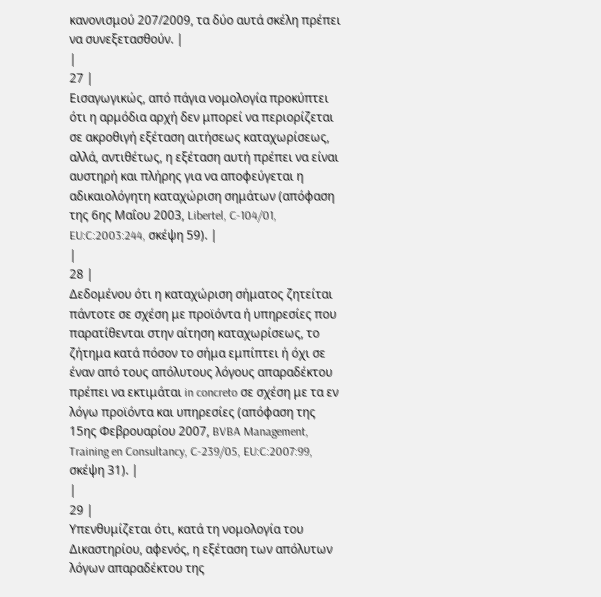κανονισμού 207/2009, τα δύο αυτά σκέλη πρέπει να συνεξετασθούν. |
|
27 |
Εισαγωγικώς, από πάγια νομολογία προκύπτει ότι η αρμόδια αρχή δεν μπορεί να περιορίζεται σε ακροθιγή εξέταση αιτήσεως καταχωρίσεως, αλλά, αντιθέτως, η εξέταση αυτή πρέπει να είναι αυστηρή και πλήρης για να αποφεύγεται η αδικαιολόγητη καταχώριση σημάτων (απόφαση της 6ης Μαΐου 2003, Libertel, C‑104/01, EU:C:2003:244, σκέψη 59). |
|
28 |
Δεδομένου ότι η καταχώριση σήματος ζητείται πάντοτε σε σχέση με προϊόντα ή υπηρεσίες που παρατίθενται στην αίτηση καταχωρίσεως, το ζήτημα κατά πόσον το σήμα εμπίπτει ή όχι σε έναν από τους απόλυτους λόγους απαραδέκτου πρέπει να εκτιμάται in concreto σε σχέση με τα εν λόγω προϊόντα και υπηρεσίες (απόφαση της 15ης Φεβρουαρίου 2007, BVBA Management, Training en Consultancy, C‑239/05, EU:C:2007:99, σκέψη 31). |
|
29 |
Υπενθυμίζεται ότι, κατά τη νομολογία του Δικαστηρίου, αφενός, η εξέταση των απόλυτων λόγων απαραδέκτου της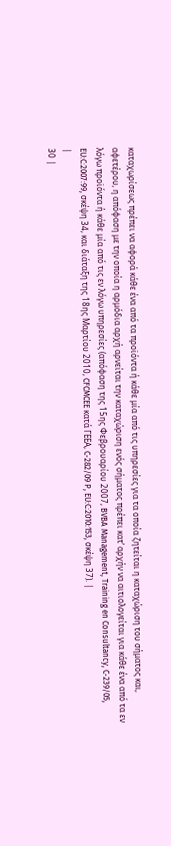καταχωρίσεως πρέπει να αφορά κάθε ένα από τα προϊόντα ή κάθε μία από τις υπηρεσίες για τα οποία ζητείται η καταχώριση του σήματος και, αφετέρου, η απόφαση με την οποία η αρμόδια αρχή αρνείται την καταχώριση ενός σήματος πρέπει κατ’ αρχήν να αιτιολογείται για κάθε ένα από τα εν λόγω προϊόντα ή κάθε μία από τις εν λόγω υπηρεσίες (απόφαση της 15ης Φεβρουαρίου 2007, BVBA Management, Training en Consultancy, C‑239/05, EU:C:2007:99, σκέψη 34, και διάταξη της 18ης Μαρτίου 2010, CFCMCEE κατά ΓΕΕΑ, C‑282/09 P, EU:C:2010:153, σκέψη 37). |
|
30 |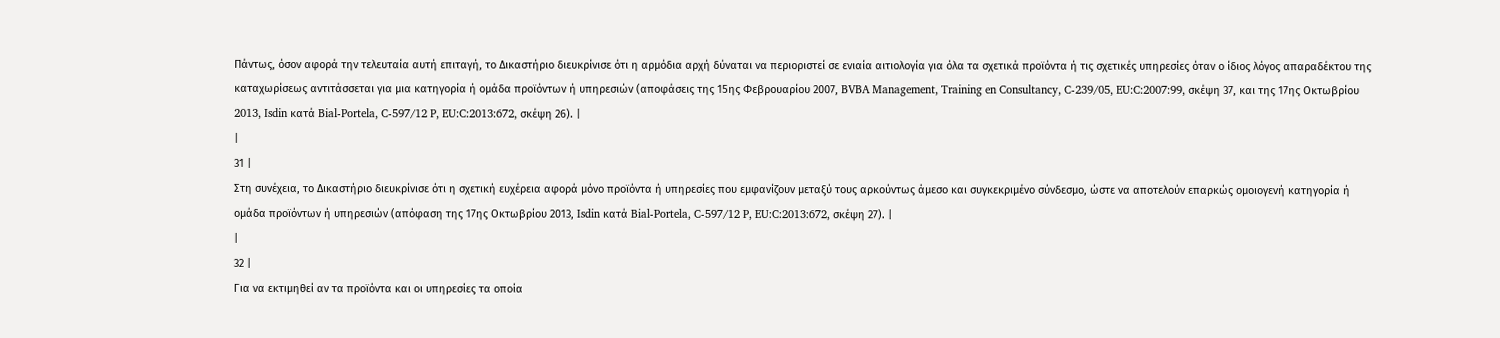Πάντως, όσον αφορά την τελευταία αυτή επιταγή, το Δικαστήριο διευκρίνισε ότι η αρμόδια αρχή δύναται να περιοριστεί σε ενιαία αιτιολογία για όλα τα σχετικά προϊόντα ή τις σχετικές υπηρεσίες όταν ο ίδιος λόγος απαραδέκτου της καταχωρίσεως αντιτάσσεται για μια κατηγορία ή ομάδα προϊόντων ή υπηρεσιών (αποφάσεις της 15ης Φεβρουαρίου 2007, BVBA Management, Training en Consultancy, C‑239/05, EU:C:2007:99, σκέψη 37, και της 17ης Οκτωβρίου 2013, Isdin κατά Bial-Portela, C‑597/12 P, EU:C:2013:672, σκέψη 26). |
|
31 |
Στη συνέχεια, το Δικαστήριο διευκρίνισε ότι η σχετική ευχέρεια αφορά μόνο προϊόντα ή υπηρεσίες που εμφανίζουν μεταξύ τους αρκούντως άμεσο και συγκεκριμένο σύνδεσμο, ώστε να αποτελούν επαρκώς ομοιογενή κατηγορία ή ομάδα προϊόντων ή υπηρεσιών (απόφαση της 17ης Οκτωβρίου 2013, Isdin κατά Bial-Portela, C‑597/12 P, EU:C:2013:672, σκέψη 27). |
|
32 |
Για να εκτιμηθεί αν τα προϊόντα και οι υπηρεσίες τα οποία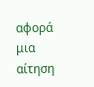αφορά μια αίτηση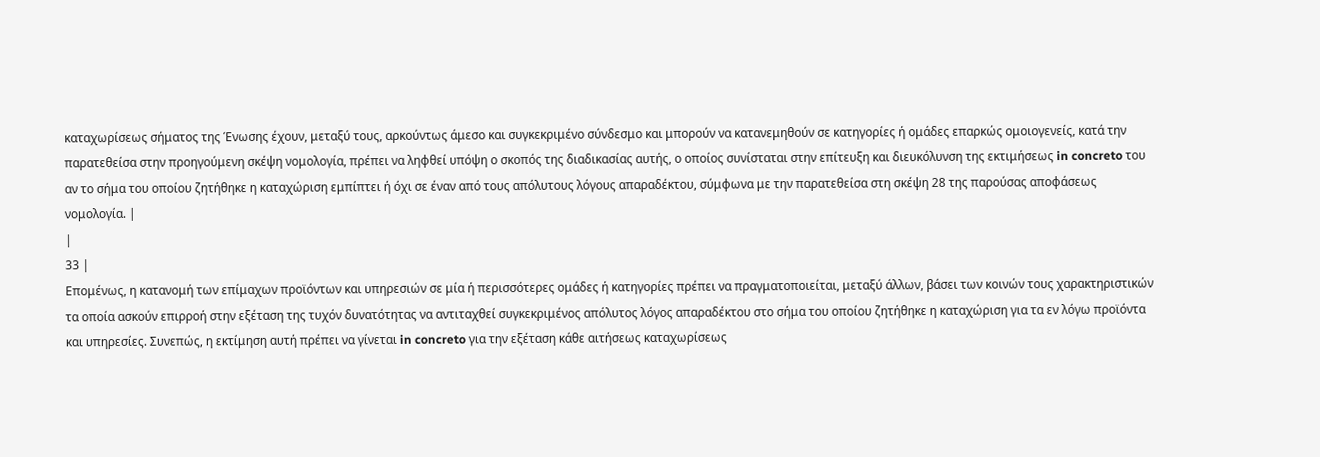καταχωρίσεως σήματος της Ένωσης έχουν, μεταξύ τους, αρκούντως άμεσο και συγκεκριμένο σύνδεσμο και μπορούν να κατανεμηθούν σε κατηγορίες ή ομάδες επαρκώς ομοιογενείς, κατά την παρατεθείσα στην προηγούμενη σκέψη νομολογία, πρέπει να ληφθεί υπόψη ο σκοπός της διαδικασίας αυτής, ο οποίος συνίσταται στην επίτευξη και διευκόλυνση της εκτιμήσεως in concreto του αν το σήμα του οποίου ζητήθηκε η καταχώριση εμπίπτει ή όχι σε έναν από τους απόλυτους λόγους απαραδέκτου, σύμφωνα με την παρατεθείσα στη σκέψη 28 της παρούσας αποφάσεως νομολογία. |
|
33 |
Επομένως, η κατανομή των επίμαχων προϊόντων και υπηρεσιών σε μία ή περισσότερες ομάδες ή κατηγορίες πρέπει να πραγματοποιείται, μεταξύ άλλων, βάσει των κοινών τους χαρακτηριστικών τα οποία ασκούν επιρροή στην εξέταση της τυχόν δυνατότητας να αντιταχθεί συγκεκριμένος απόλυτος λόγος απαραδέκτου στο σήμα του οποίου ζητήθηκε η καταχώριση για τα εν λόγω προϊόντα και υπηρεσίες. Συνεπώς, η εκτίμηση αυτή πρέπει να γίνεται in concreto για την εξέταση κάθε αιτήσεως καταχωρίσεως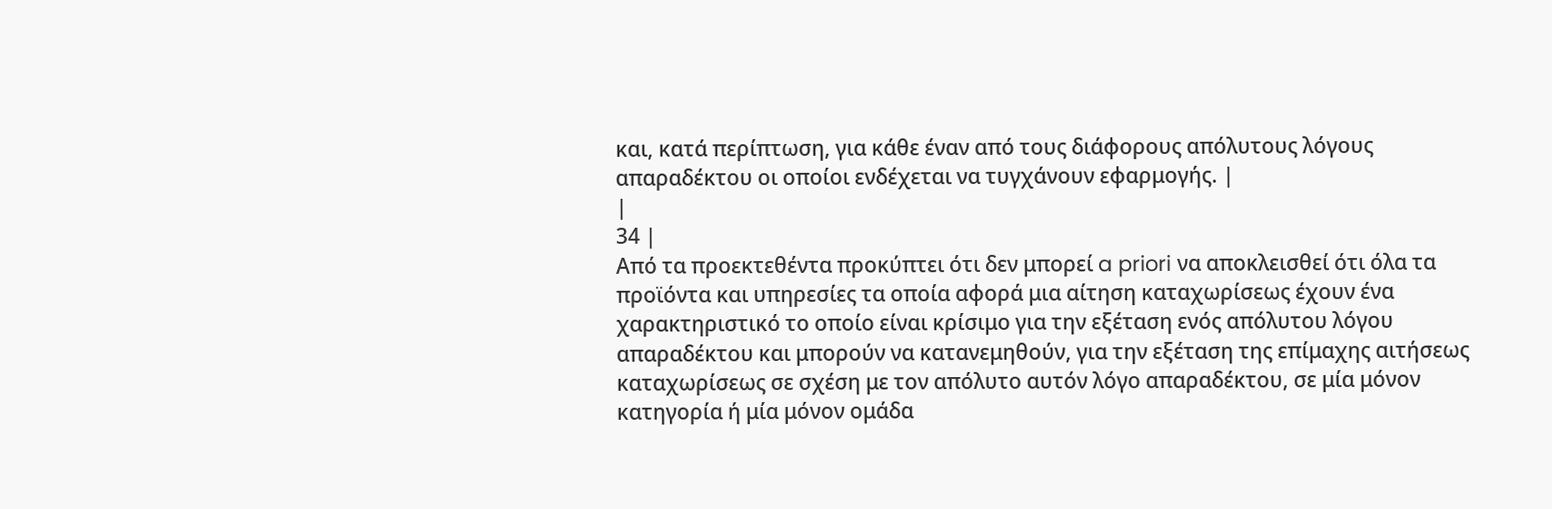και, κατά περίπτωση, για κάθε έναν από τους διάφορους απόλυτους λόγους απαραδέκτου οι οποίοι ενδέχεται να τυγχάνουν εφαρμογής. |
|
34 |
Από τα προεκτεθέντα προκύπτει ότι δεν μπορεί a priori να αποκλεισθεί ότι όλα τα προϊόντα και υπηρεσίες τα οποία αφορά μια αίτηση καταχωρίσεως έχουν ένα χαρακτηριστικό το οποίο είναι κρίσιμο για την εξέταση ενός απόλυτου λόγου απαραδέκτου και μπορούν να κατανεμηθούν, για την εξέταση της επίμαχης αιτήσεως καταχωρίσεως σε σχέση με τον απόλυτο αυτόν λόγο απαραδέκτου, σε μία μόνον κατηγορία ή μία μόνον ομάδα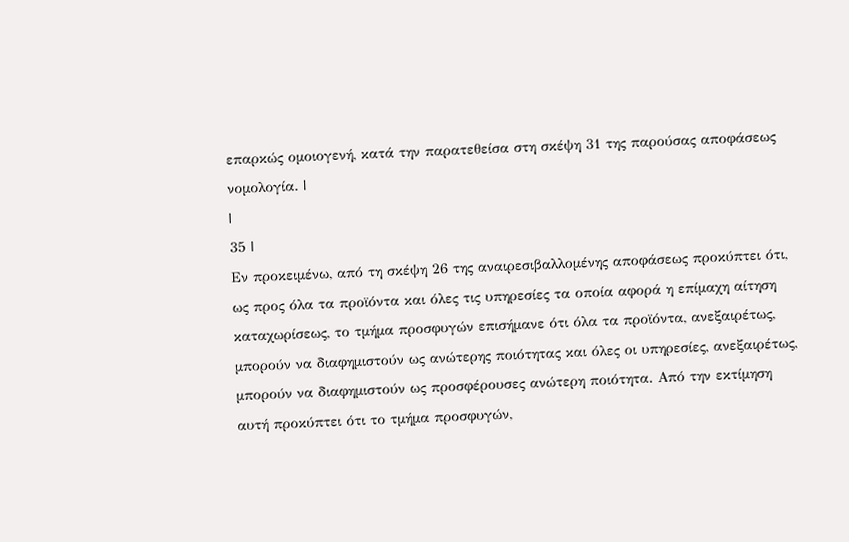επαρκώς ομοιογενή, κατά την παρατεθείσα στη σκέψη 31 της παρούσας αποφάσεως νομολογία. |
|
35 |
Εν προκειμένω, από τη σκέψη 26 της αναιρεσιβαλλομένης αποφάσεως προκύπτει ότι, ως προς όλα τα προϊόντα και όλες τις υπηρεσίες τα οποία αφορά η επίμαχη αίτηση καταχωρίσεως, το τμήμα προσφυγών επισήμανε ότι όλα τα προϊόντα, ανεξαιρέτως, μπορούν να διαφημιστούν ως ανώτερης ποιότητας και όλες οι υπηρεσίες, ανεξαιρέτως, μπορούν να διαφημιστούν ως προσφέρουσες ανώτερη ποιότητα. Από την εκτίμηση αυτή προκύπτει ότι το τμήμα προσφυγών,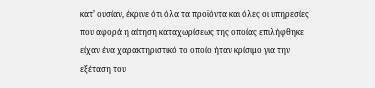κατ’ ουσίαν, έκρινε ότι όλα τα προϊόντα και όλες οι υπηρεσίες που αφορά η αίτηση καταχωρίσεως της οποίας επιλήφθηκε είχαν ένα χαρακτηριστικό το οποίο ήταν κρίσιμο για την εξέταση του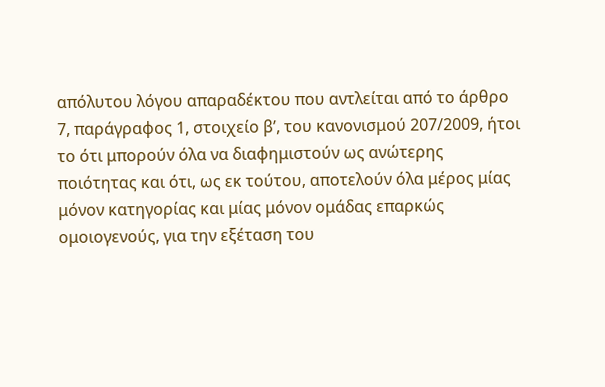απόλυτου λόγου απαραδέκτου που αντλείται από το άρθρο 7, παράγραφος 1, στοιχείο β’, του κανονισμού 207/2009, ήτοι το ότι μπορούν όλα να διαφημιστούν ως ανώτερης ποιότητας και ότι, ως εκ τούτου, αποτελούν όλα μέρος μίας μόνον κατηγορίας και μίας μόνον ομάδας επαρκώς ομοιογενούς, για την εξέταση του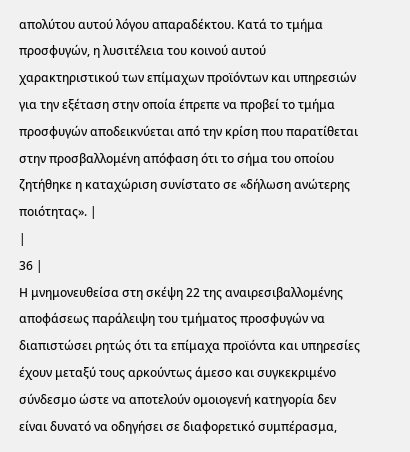απολύτου αυτού λόγου απαραδέκτου. Κατά το τμήμα προσφυγών, η λυσιτέλεια του κοινού αυτού χαρακτηριστικού των επίμαχων προϊόντων και υπηρεσιών για την εξέταση στην οποία έπρεπε να προβεί το τμήμα προσφυγών αποδεικνύεται από την κρίση που παρατίθεται στην προσβαλλομένη απόφαση ότι το σήμα του οποίου ζητήθηκε η καταχώριση συνίστατο σε «δήλωση ανώτερης ποιότητας». |
|
36 |
Η μνημονευθείσα στη σκέψη 22 της αναιρεσιβαλλομένης αποφάσεως παράλειψη του τμήματος προσφυγών να διαπιστώσει ρητώς ότι τα επίμαχα προϊόντα και υπηρεσίες έχουν μεταξύ τους αρκούντως άμεσο και συγκεκριμένο σύνδεσμο ώστε να αποτελούν ομοιογενή κατηγορία δεν είναι δυνατό να οδηγήσει σε διαφορετικό συμπέρασμα,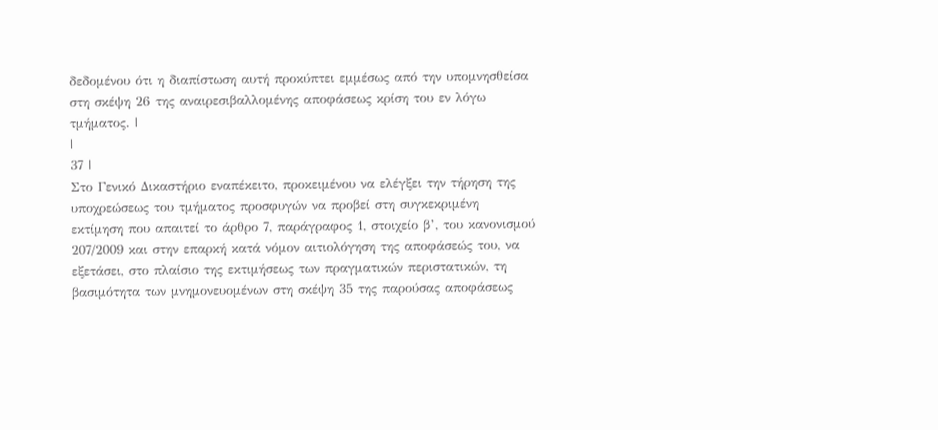δεδομένου ότι η διαπίστωση αυτή προκύπτει εμμέσως από την υπομνησθείσα στη σκέψη 26 της αναιρεσιβαλλομένης αποφάσεως κρίση του εν λόγω τμήματος. |
|
37 |
Στο Γενικό Δικαστήριο εναπέκειτο, προκειμένου να ελέγξει την τήρηση της υποχρεώσεως του τμήματος προσφυγών να προβεί στη συγκεκριμένη εκτίμηση που απαιτεί το άρθρο 7, παράγραφος 1, στοιχείο β’, του κανονισμού 207/2009 και στην επαρκή κατά νόμον αιτιολόγηση της αποφάσεώς του, να εξετάσει, στο πλαίσιο της εκτιμήσεως των πραγματικών περιστατικών, τη βασιμότητα των μνημονευομένων στη σκέψη 35 της παρούσας αποφάσεως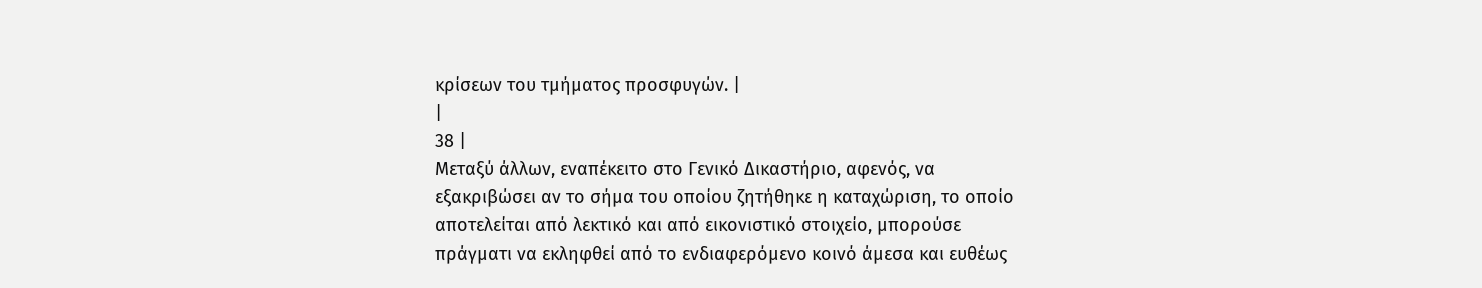κρίσεων του τμήματος προσφυγών. |
|
38 |
Μεταξύ άλλων, εναπέκειτο στο Γενικό Δικαστήριο, αφενός, να εξακριβώσει αν το σήμα του οποίου ζητήθηκε η καταχώριση, το οποίο αποτελείται από λεκτικό και από εικονιστικό στοιχείο, μπορούσε πράγματι να εκληφθεί από το ενδιαφερόμενο κοινό άμεσα και ευθέως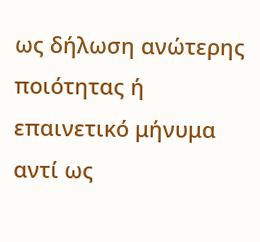ως δήλωση ανώτερης ποιότητας ή επαινετικό μήνυμα αντί ως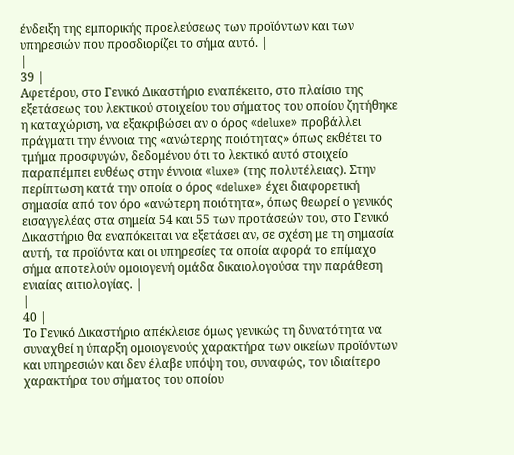ένδειξη της εμπορικής προελεύσεως των προϊόντων και των υπηρεσιών που προσδιορίζει το σήμα αυτό. |
|
39 |
Αφετέρου, στο Γενικό Δικαστήριο εναπέκειτο, στο πλαίσιο της εξετάσεως του λεκτικού στοιχείου του σήματος του οποίου ζητήθηκε η καταχώριση, να εξακριβώσει αν ο όρος «deluxe» προβάλλει πράγματι την έννοια της «ανώτερης ποιότητας» όπως εκθέτει το τμήμα προσφυγών, δεδομένου ότι το λεκτικό αυτό στοιχείο παραπέμπει ευθέως στην έννοια «luxe» (της πολυτέλειας). Στην περίπτωση κατά την οποία ο όρος «deluxe» έχει διαφορετική σημασία από τον όρο «ανώτερη ποιότητα», όπως θεωρεί ο γενικός εισαγγελέας στα σημεία 54 και 55 των προτάσεών του, στο Γενικό Δικαστήριο θα εναπόκειται να εξετάσει αν, σε σχέση με τη σημασία αυτή, τα προϊόντα και οι υπηρεσίες τα οποία αφορά το επίμαχο σήμα αποτελούν ομοιογενή ομάδα δικαιολογούσα την παράθεση ενιαίας αιτιολογίας. |
|
40 |
Το Γενικό Δικαστήριο απέκλεισε όμως γενικώς τη δυνατότητα να συναχθεί η ύπαρξη ομοιογενούς χαρακτήρα των οικείων προϊόντων και υπηρεσιών και δεν έλαβε υπόψη του, συναφώς, τον ιδιαίτερο χαρακτήρα του σήματος του οποίου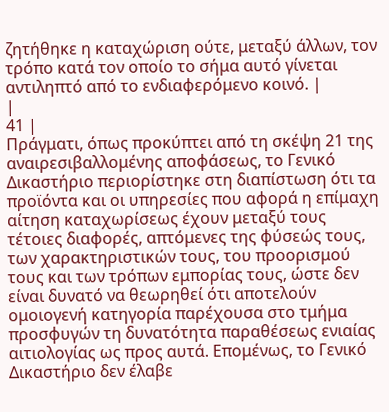ζητήθηκε η καταχώριση ούτε, μεταξύ άλλων, τον τρόπο κατά τον οποίο το σήμα αυτό γίνεται αντιληπτό από το ενδιαφερόμενο κοινό. |
|
41 |
Πράγματι, όπως προκύπτει από τη σκέψη 21 της αναιρεσιβαλλομένης αποφάσεως, το Γενικό Δικαστήριο περιορίστηκε στη διαπίστωση ότι τα προϊόντα και οι υπηρεσίες που αφορά η επίμαχη αίτηση καταχωρίσεως έχουν μεταξύ τους τέτοιες διαφορές, απτόμενες της φύσεώς τους, των χαρακτηριστικών τους, του προορισμού τους και των τρόπων εμπορίας τους, ώστε δεν είναι δυνατό να θεωρηθεί ότι αποτελούν ομοιογενή κατηγορία παρέχουσα στο τμήμα προσφυγών τη δυνατότητα παραθέσεως ενιαίας αιτιολογίας ως προς αυτά. Επομένως, το Γενικό Δικαστήριο δεν έλαβε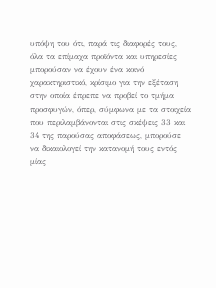υπόψη του ότι, παρά τις διαφορές τους, όλα τα επίμαχα προϊόντα και υπηρεσίες μπορούσαν να έχουν ένα κοινό χαρακτηριστικό, κρίσιμο για την εξέταση στην οποία έπρεπε να προβεί το τμήμα προσφυγών, όπερ, σύμφωνα με τα στοιχεία που περιλαμβάνονται στις σκέψεις 33 και 34 της παρούσας αποφάσεως, μπορούσε να δικαιολογεί την κατανομή τους εντός μίας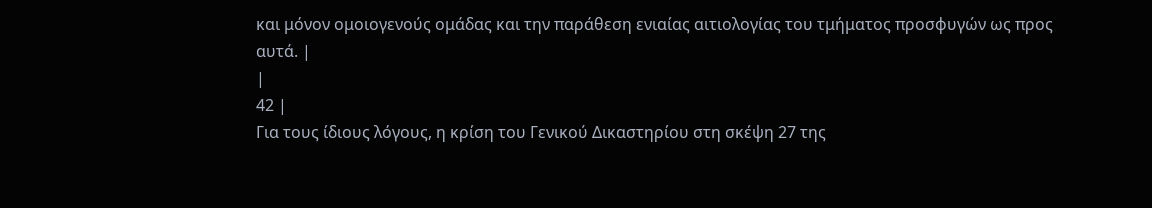και μόνον ομοιογενούς ομάδας και την παράθεση ενιαίας αιτιολογίας του τμήματος προσφυγών ως προς αυτά. |
|
42 |
Για τους ίδιους λόγους, η κρίση του Γενικού Δικαστηρίου στη σκέψη 27 της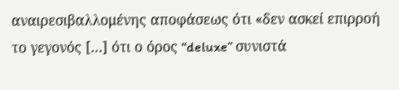αναιρεσιβαλλομένης αποφάσεως ότι «δεν ασκεί επιρροή το γεγονός […] ότι ο όρος “deluxe” συνιστά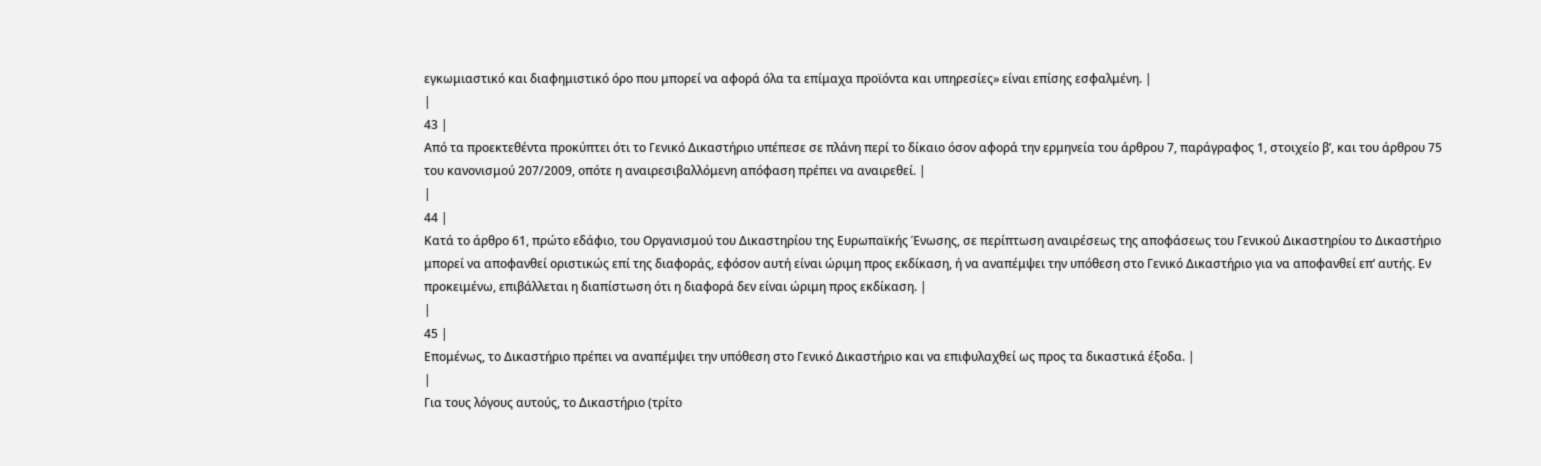εγκωμιαστικό και διαφημιστικό όρο που μπορεί να αφορά όλα τα επίμαχα προϊόντα και υπηρεσίες» είναι επίσης εσφαλμένη. |
|
43 |
Από τα προεκτεθέντα προκύπτει ότι το Γενικό Δικαστήριο υπέπεσε σε πλάνη περί το δίκαιο όσον αφορά την ερμηνεία του άρθρου 7, παράγραφος 1, στοιχείο β’, και του άρθρου 75 του κανονισμού 207/2009, οπότε η αναιρεσιβαλλόμενη απόφαση πρέπει να αναιρεθεί. |
|
44 |
Κατά το άρθρο 61, πρώτο εδάφιο, του Οργανισμού του Δικαστηρίου της Ευρωπαϊκής Ένωσης, σε περίπτωση αναιρέσεως της αποφάσεως του Γενικού Δικαστηρίου το Δικαστήριο μπορεί να αποφανθεί οριστικώς επί της διαφοράς, εφόσον αυτή είναι ώριμη προς εκδίκαση, ή να αναπέμψει την υπόθεση στο Γενικό Δικαστήριο για να αποφανθεί επ’ αυτής. Εν προκειμένω, επιβάλλεται η διαπίστωση ότι η διαφορά δεν είναι ώριμη προς εκδίκαση. |
|
45 |
Επομένως, το Δικαστήριο πρέπει να αναπέμψει την υπόθεση στο Γενικό Δικαστήριο και να επιφυλαχθεί ως προς τα δικαστικά έξοδα. |
|
Για τους λόγους αυτούς, το Δικαστήριο (τρίτο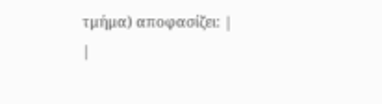τμήμα) αποφασίζει: |
|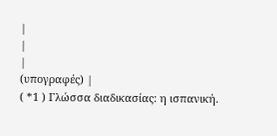|
|
|
(υπογραφές) |
( *1 ) Γλώσσα διαδικασίας: η ισπανική.